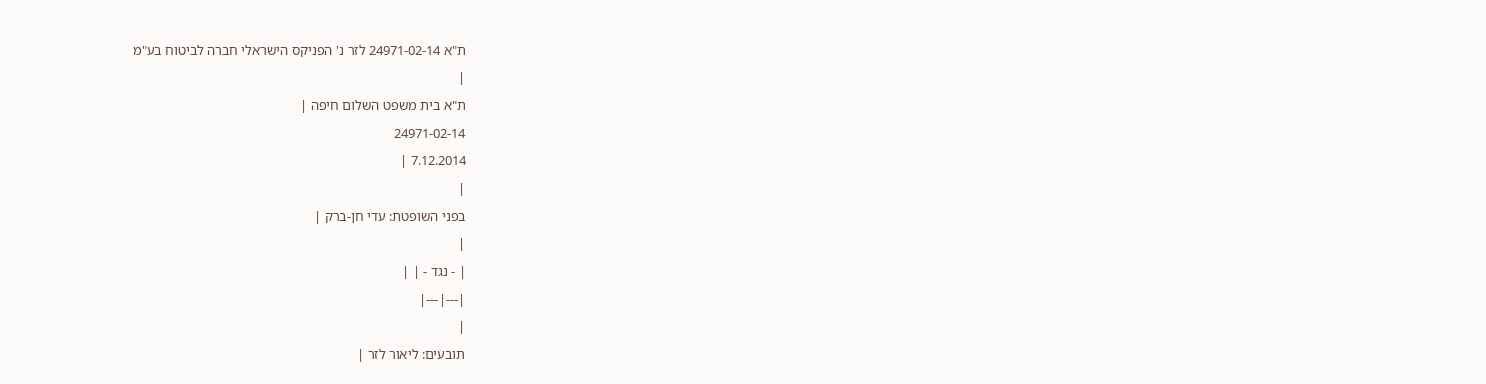ת"א 24971-02-14 לזר נ' הפניקס הישראלי חברה לביטוח בע"מ
|
ת"א בית משפט השלום חיפה |
24971-02-14
7.12.2014 |
|
בפני השופטת: עדי חן-ברק |
|
| - נגד - | |
|---|---|
|
תובעים: ליאור לזר |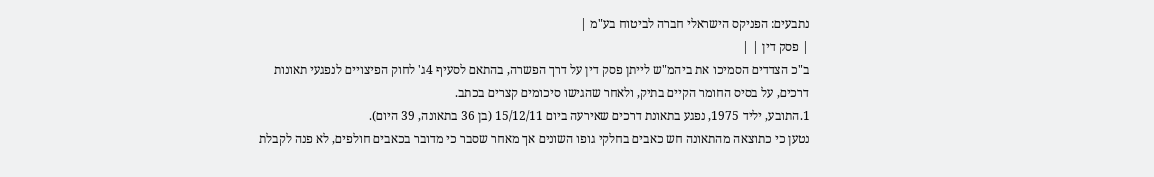נתבעים: הפניקס הישראלי חברה לביטוח בע"מ |
| פסק דין | |
ב"כ הצדדים הסמיכו את ביהמ"ש לייתן פסק דין על דרך הפשרה, בהתאם לסעיף 4ג' לחוק הפיצויים לנפגעי תאונות דרכים, על בסיס החומר הקיים בתיק, ולאחר שהגישו סיכומים קצרים בכתב.
1.התובע, יליד 1975, נפגע בתאונת דרכים שאירעה ביום 15/12/11 (בן 36 בתאונה, 39 היום).
נטען כי כתוצאה מהתאונה חש כאבים בחלקי גופו השונים אך מאחר שסבר כי מדובר בכאבים חולפים, לא פנה לקבלת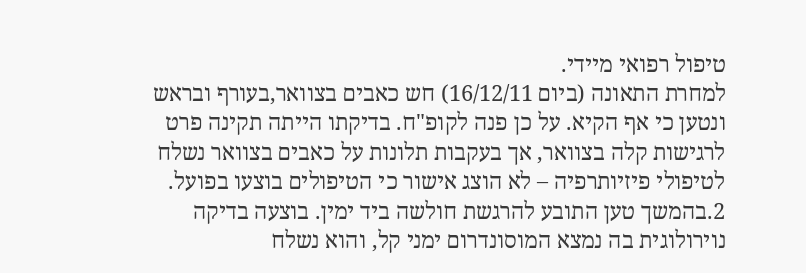טיפול רפואי מיידי.
למחרת התאונה (ביום 16/12/11) חש כאבים בצוואר,בעורף ובראש ונטען כי אף הקיא. על כן פנה לקופ"ח. בדיקתו הייתה תקינה פרט לרגישות קלה בצוואר, אך בעקבות תלונות על כאבים בצוואר נשלח לטיפולי פיזיותרפיה – לא הוצג אישור כי הטיפולים בוצעו בפועל.
2.בהמשך טען התובע להרגשת חולשה ביד ימין. בוצעה בדיקה נוירולוגית בה נמצא המוסונדרום ימני קל, והוא נשלח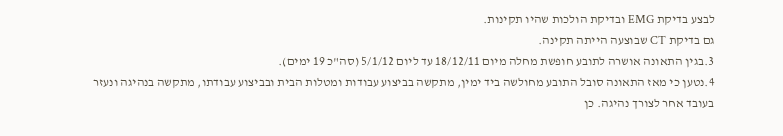לבצע בדיקת EMG ובדיקת הולכות שהיו תקינות.
גם בדיקת CT שבוצעה הייתה תקינה.
3.בגין התאונה אושרה לתובע חופשת מחלה מיום 18/12/11 עד ליום 5/1/12 (סה"כ 19 ימים).
4.נטען כי מאז התאונה סובל התובע מחולשה ביד ימין, מתקשה בביצוע עבודות ומטלות הבית ובביצוע עבודתו, מתקשה בנהיגה ונעזר בעובד אחר לצורך נהיגה. כן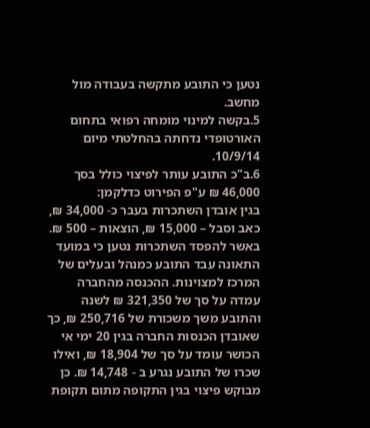נטען כי התובע מתקשה בעבודה מול מחשב.
5.בקשה למינוי מומחה רפואי בתחום האורטופדי נדחתה בהחלטתי מיום 10/9/14.
6.ב"כ התובע עותר לפיצוי כולל בסך 46,000 ₪ ע"פ הפירוט כדלקמן:
בגין אובדן השתכרות בעבר כ- 34,000 ₪, כאב וסבל – 15,000 ₪, הוצאות – 500 ₪.
באשר להפסד השתכרות נטען כי במועד התאונה עבד התובע כמנהל ובעלים של המרכז למצוינות. ההכנסה מהחברה עמדה על סך של 321,350 ₪ לשנה והתובע משך משכורת של 250,716 ₪, כך שאובדן הכנסות החברה בגין 20 ימי אי הכושר עומד על סך של 18,904 ₪, ואילו שכרו של התובע נגרע ב - 14,748 ₪. כן מבוקש פיצוי בגין התקופה מתום תקופת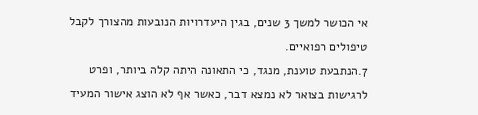אי הכושר למשך 3 שנים, בגין היעדרויות הנובעות מהצורך לקבל טיפולים רפואיים.
7.הנתבעת טוענת, מנגד, כי התאונה היתה קלה ביותר, ופרט לרגישות בצואר לא נמצא דבר, כאשר אף לא הוצג אישור המעיד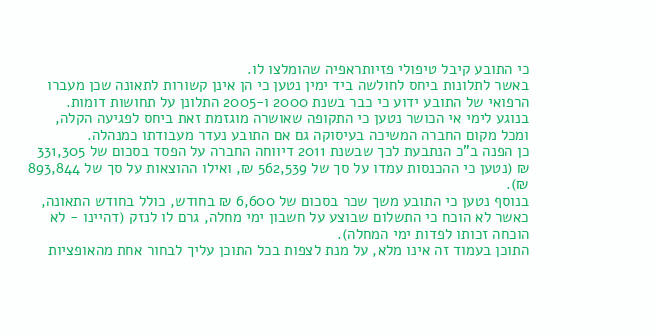כי התובע קיבל טיפולי פזיותראפיה שהומלצו לו.
באשר לתלונות ביחס לחולשה ביד ימין נטען כי הן אינן קשורות לתאונה שכן מעברו הרפואי של התובע ידוע כי כבר בשנת 2000 ו-2005 התלונן על תחושות דומות.
בנוגע לימי אי הכושר נטען כי התקופה שאושרה מוגזמת זאת ביחס לפגיעה הקלה, ומכל מקום החברה המשיכה בעיסוקה גם אם התובע נעדר מעבודתו כמנהלה.
כן הפנה ב"כ הנתבעת לכך שבשנת 2011 דיווחה החברה על הפסד בסכום של 331,305 ₪ (נטען כי ההכנסות עמדו על סך של 562,539 ₪, ואילו ההוצאות על סך של 893,844 ₪).
בנוסף נטען כי התובע משך שכר בסכום של 6,600 ₪ בחודש, כולל בחודש התאונה, כאשר לא הוכח כי התשלום שבוצע על חשבון ימי מחלה, גרם לו לנזק (דהיינו - לא הוכחה זכותו לפדות ימי המחלה).
התוכן בעמוד זה אינו מלא, על מנת לצפות בכל התוכן עליך לבחור אחת מהאופציות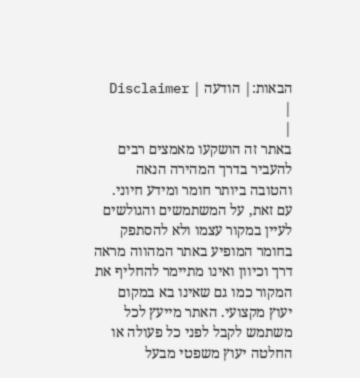הבאות:| הודעה | Disclaimer |
|
באתר זה הושקעו מאמצים רבים להעביר בדרך המהירה הנאה והטובה ביותר חומר ומידע חיוני. עם זאת, על המשתמשים והגולשים לעיין במקור עצמו ולא להסתפק בחומר המופיע באתר המהווה מראה דרך וכיוון ואינו מתיימר להחליף את המקור כמו גם שאינו בא במקום יעוץ מקצועי. האתר מייעץ לכל משתמש לקבל לפני כל פעולה או החלטה יעוץ משפטי מבעל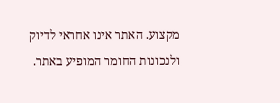מקצוע. האתר אינו אחראי לדיוק ולנכונות החומר המופיע באתר.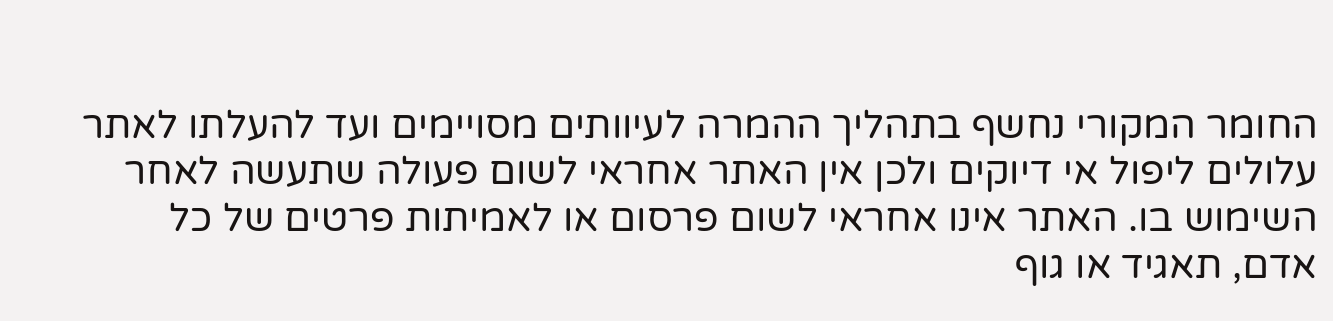החומר המקורי נחשף בתהליך ההמרה לעיוותים מסויימים ועד להעלתו לאתר עלולים ליפול אי דיוקים ולכן אין האתר אחראי לשום פעולה שתעשה לאחר השימוש בו. האתר אינו אחראי לשום פרסום או לאמיתות פרטים של כל אדם, תאגיד או גוף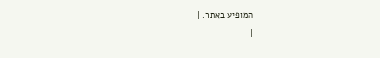המופיע באתר. |
|